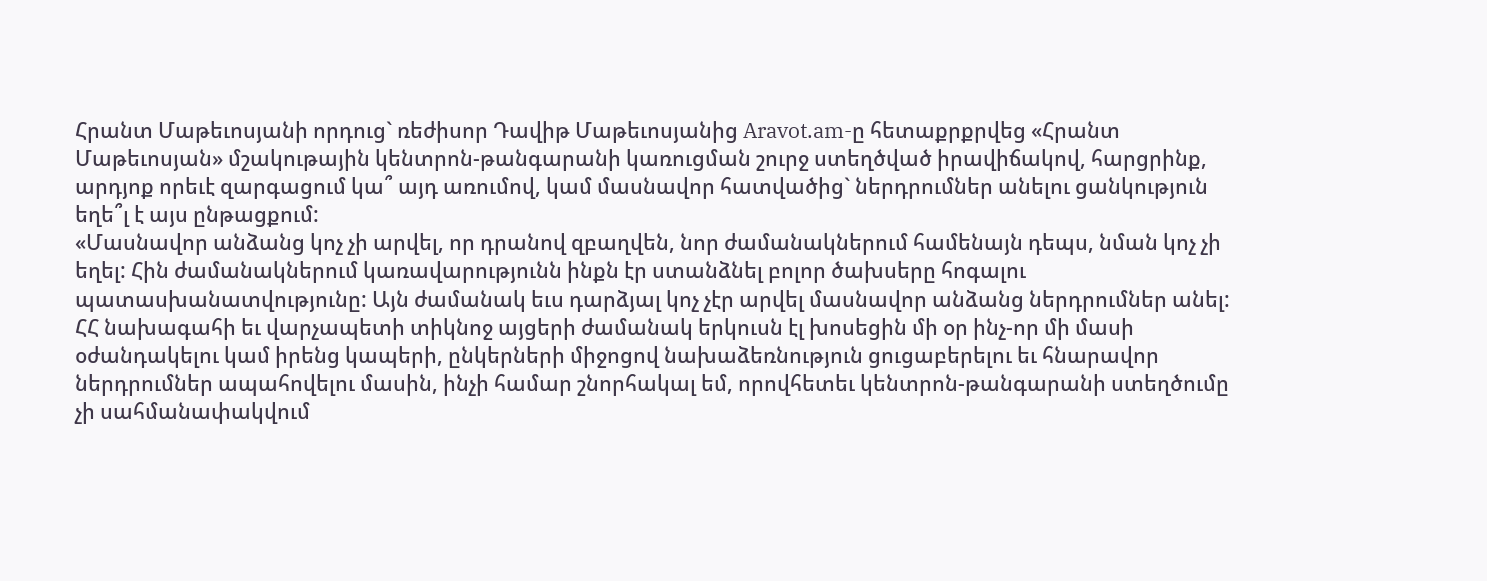Հրանտ Մաթեւոսյանի որդուց` ռեժիսոր Դավիթ Մաթեւոսյանից Aravot.am-ը հետաքրքրվեց «Հրանտ Մաթեւոսյան» մշակութային կենտրոն-թանգարանի կառուցման շուրջ ստեղծված իրավիճակով, հարցրինք, արդյոք որեւէ զարգացում կա՞ այդ առումով, կամ մասնավոր հատվածից` ներդրումներ անելու ցանկություն եղե՞լ է այս ընթացքում:
«Մասնավոր անձանց կոչ չի արվել, որ դրանով զբաղվեն, նոր ժամանակներում համենայն դեպս, նման կոչ չի եղել: Հին ժամանակներում կառավարությունն ինքն էր ստանձնել բոլոր ծախսերը հոգալու պատասխանատվությունը: Այն ժամանակ եւս դարձյալ կոչ չէր արվել մասնավոր անձանց ներդրումներ անել:
ՀՀ նախագահի եւ վարչապետի տիկնոջ այցերի ժամանակ երկուսն էլ խոսեցին մի օր ինչ-որ մի մասի օժանդակելու կամ իրենց կապերի, ընկերների միջոցով նախաձեռնություն ցուցաբերելու եւ հնարավոր ներդրումներ ապահովելու մասին, ինչի համար շնորհակալ եմ, որովհետեւ կենտրոն-թանգարանի ստեղծումը չի սահմանափակվում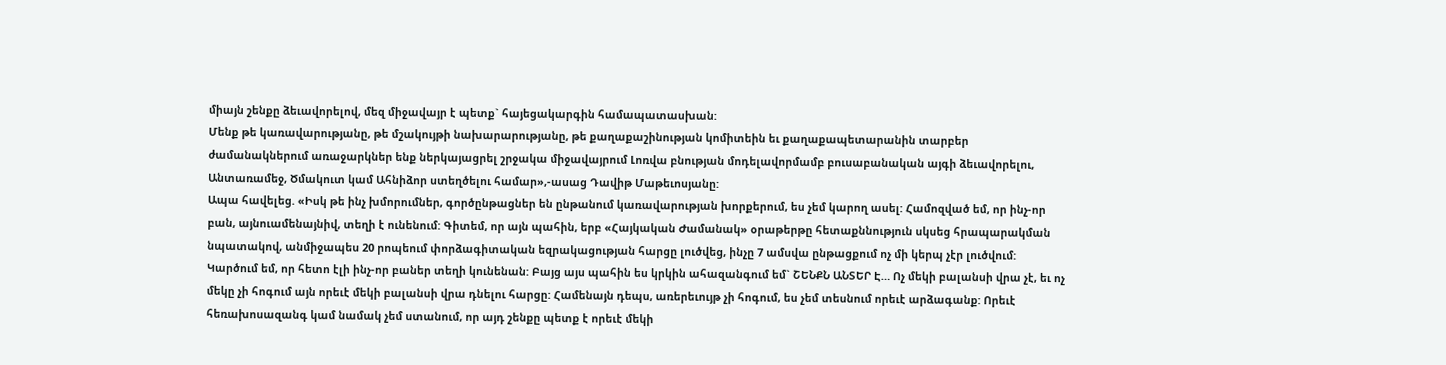միայն շենքը ձեւավորելով, մեզ միջավայր է պետք` հայեցակարգին համապատասխան:
Մենք թե կառավարությանը, թե մշակույթի նախարարությանը, թե քաղաքաշինության կոմիտեին եւ քաղաքապետարանին տարբեր ժամանակներում առաջարկներ ենք ներկայացրել շրջակա միջավայրում Լոռվա բնության մոդելավորմամբ բուսաբանական այգի ձեւավորելու, Անտառամեջ, Ծմակուտ կամ Ահնիձոր ստեղծելու համար»,-ասաց Դավիթ Մաթեւոսյանը:
Ապա հավելեց. «Իսկ թե ինչ խմորումներ, գործընթացներ են ընթանում կառավարության խորքերում, ես չեմ կարող ասել: Համոզված եմ, որ ինչ-որ բան, այնուամենայնիվ, տեղի է ունենում: Գիտեմ, որ այն պահին, երբ «Հայկական Ժամանակ» օրաթերթը հետաքննություն սկսեց հրապարակման նպատակով, անմիջապես 20 րոպեում փորձագիտական եզրակացության հարցը լուծվեց, ինչը 7 ամսվա ընթացքում ոչ մի կերպ չէր լուծվում:
Կարծում եմ, որ հետո էլի ինչ-որ բաներ տեղի կունենան: Բայց այս պահին ես կրկին ահազանգում եմ` ՇԵՆՔՆ ԱՆՏԵՐ Է… Ոչ մեկի բալանսի վրա չէ, եւ ոչ մեկը չի հոգում այն որեւէ մեկի բալանսի վրա դնելու հարցը: Համենայն դեպս, առերեւույթ չի հոգում, ես չեմ տեսնում որեւէ արձագանք: Որեւէ հեռախոսազանգ կամ նամակ չեմ ստանում, որ այդ շենքը պետք է որեւէ մեկի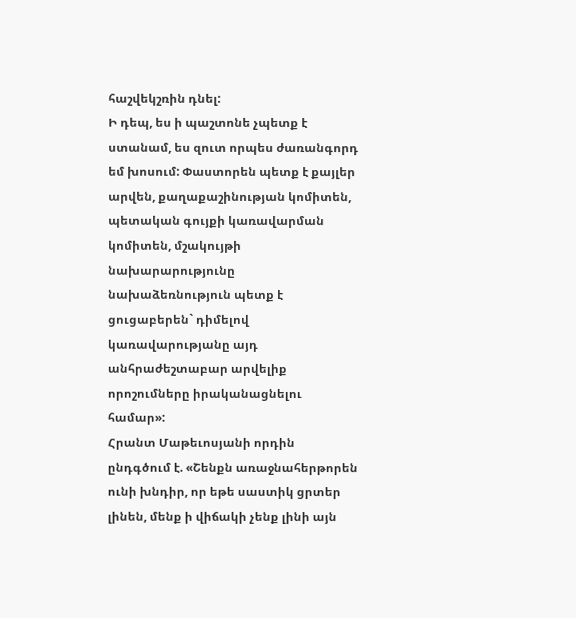հաշվեկշռին դնել:
Ի դեպ, ես ի պաշտոնե չպետք է ստանամ, ես զուտ որպես ժառանգորդ եմ խոսում: Փաստորեն պետք է քայլեր արվեն, քաղաքաշինության կոմիտեն, պետական գույքի կառավարման կոմիտեն, մշակույթի նախարարությունը նախաձեռնություն պետք է ցուցաբերեն` դիմելով կառավարությանը այդ անհրաժեշտաբար արվելիք որոշումները իրականացնելու համար»:
Հրանտ Մաթեւոսյանի որդին ընդգծում է. «Շենքն առաջնահերթորեն ունի խնդիր, որ եթե սաստիկ ցրտեր լինեն, մենք ի վիճակի չենք լինի այն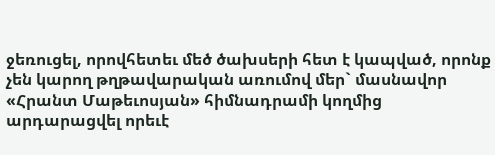ջեռուցել, որովհետեւ մեծ ծախսերի հետ է կապված, որոնք չեն կարող թղթավարական առումով մեր` մասնավոր «Հրանտ Մաթեւոսյան» հիմնադրամի կողմից արդարացվել որեւէ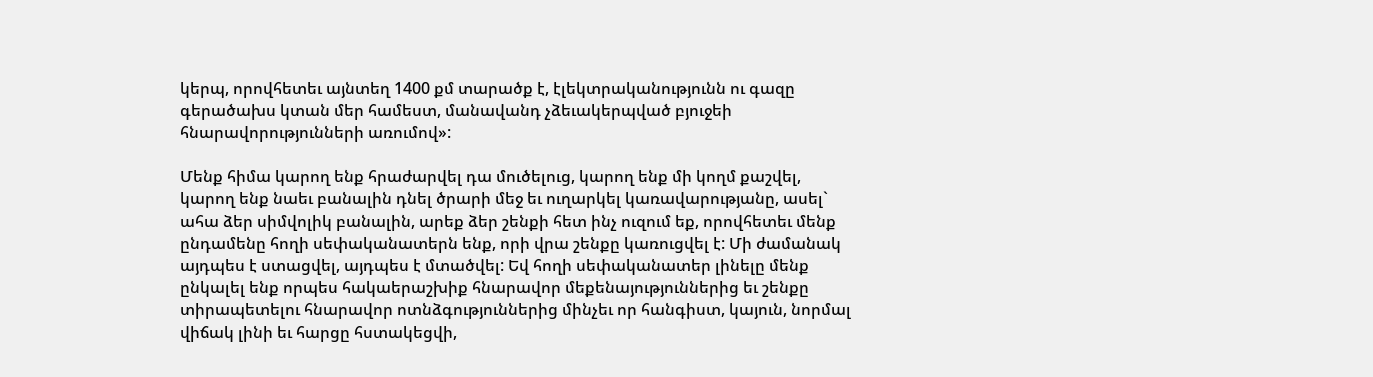կերպ, որովհետեւ այնտեղ 1400 քմ տարածք է, էլեկտրականությունն ու գազը գերածախս կտան մեր համեստ, մանավանդ չձեւակերպված բյուջեի հնարավորությունների առումով»:

Մենք հիմա կարող ենք հրաժարվել դա մուծելուց, կարող ենք մի կողմ քաշվել, կարող ենք նաեւ բանալին դնել ծրարի մեջ եւ ուղարկել կառավարությանը, ասել` ահա ձեր սիմվոլիկ բանալին, արեք ձեր շենքի հետ ինչ ուզում եք, որովհետեւ մենք ընդամենը հողի սեփականատերն ենք, որի վրա շենքը կառուցվել է: Մի ժամանակ այդպես է ստացվել, այդպես է մտածվել: Եվ հողի սեփականատեր լինելը մենք ընկալել ենք որպես հակաերաշխիք հնարավոր մեքենայություններից եւ շենքը տիրապետելու հնարավոր ոտնձգություններից մինչեւ որ հանգիստ, կայուն, նորմալ վիճակ լինի եւ հարցը հստակեցվի,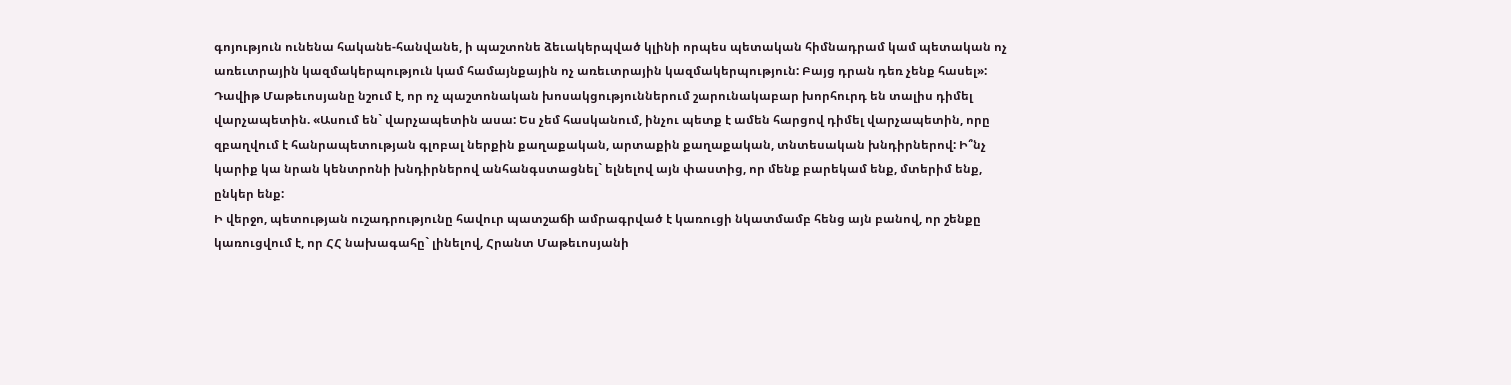գոյություն ունենա հականե-հանվանե, ի պաշտոնե ձեւակերպված կլինի որպես պետական հիմնադրամ կամ պետական ոչ առեւտրային կազմակերպություն կամ համայնքային ոչ առեւտրային կազմակերպություն: Բայց դրան դեռ չենք հասել»:
Դավիթ Մաթեւոսյանը նշում է, որ ոչ պաշտոնական խոսակցություններում շարունակաբար խորհուրդ են տալիս դիմել վարչապետին. «Ասում են` վարչապետին ասա: Ես չեմ հասկանում, ինչու պետք է ամեն հարցով դիմել վարչապետին, որը զբաղվում է հանրապետության գլոբալ ներքին քաղաքական, արտաքին քաղաքական, տնտեսական խնդիրներով: Ի՞նչ կարիք կա նրան կենտրոնի խնդիրներով անհանգստացնել` ելնելով այն փաստից, որ մենք բարեկամ ենք, մտերիմ ենք, ընկեր ենք:
Ի վերջո, պետության ուշադրությունը հավուր պատշաճի ամրագրված է կառուցի նկատմամբ հենց այն բանով, որ շենքը կառուցվում է, որ ՀՀ նախագահը` լինելով, Հրանտ Մաթեւոսյանի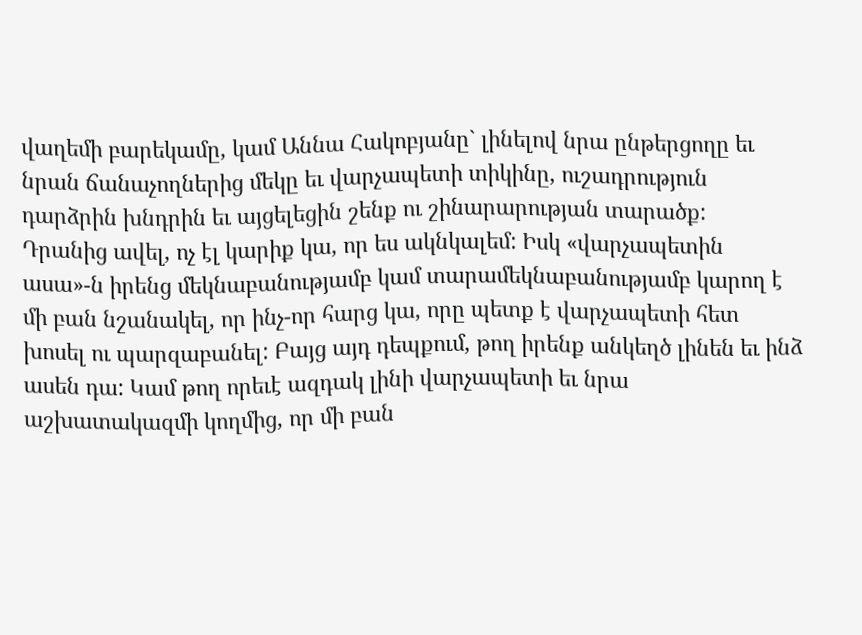վաղեմի բարեկամը, կամ Աննա Հակոբյանը` լինելով նրա ընթերցողը եւ նրան ճանաչողներից մեկը եւ վարչապետի տիկինը, ուշադրություն դարձրին խնդրին եւ այցելեցին շենք ու շինարարության տարածք:
Դրանից ավել, ոչ էլ կարիք կա, որ ես ակնկալեմ: Իսկ «վարչապետին ասա»-ն իրենց մեկնաբանությամբ կամ տարամեկնաբանությամբ կարող է մի բան նշանակել, որ ինչ-որ հարց կա, որը պետք է վարչապետի հետ խոսել ու պարզաբանել: Բայց այդ դեպքում, թող իրենք անկեղծ լինեն եւ ինձ ասեն դա: Կամ թող որեւէ ազդակ լինի վարչապետի եւ նրա աշխատակազմի կողմից, որ մի բան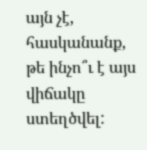այն չէ, հասկանանք, թե ինչո՞ւ է այս վիճակը ստեղծվել: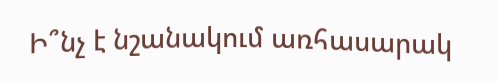Ի՞նչ է նշանակում առհասարակ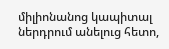միլիոնանոց կապիտալ ներդրում անելուց հետո,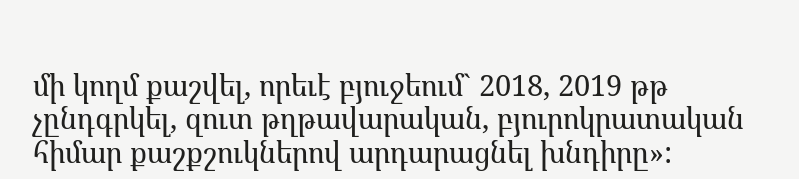մի կողմ քաշվել, որեւէ բյուջեում` 2018, 2019 թթ չընդգրկել, զուտ թղթավարական, բյուրոկրատական հիմար քաշքշուկներով արդարացնել խնդիրը»: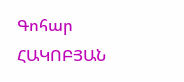Գոհար ՀԱԿՈԲՅԱՆ